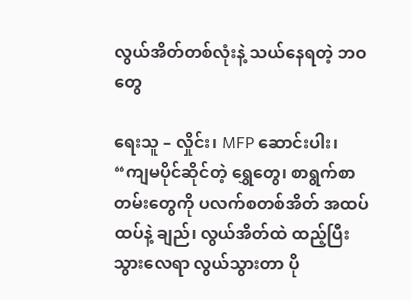လွယ်အိတ်တစ်လုံးနဲ့ သယ်နေရတဲ့ ဘဝတွေ

ရေးသူ – လှိုင်း၊ MFP ဆောင်းပါး၊
“ကျမပိုင်ဆိုင်တဲ့ ရွှေတွေ၊ စာရွက်စာတမ်းတွေကို ပလက်စတစ်အိတ် အထပ်ထပ်နဲ့ ချည်၊ လွယ်အိတ်ထဲ ထည့်ပြီး သွားလေရာ လွယ်သွားတာ ပို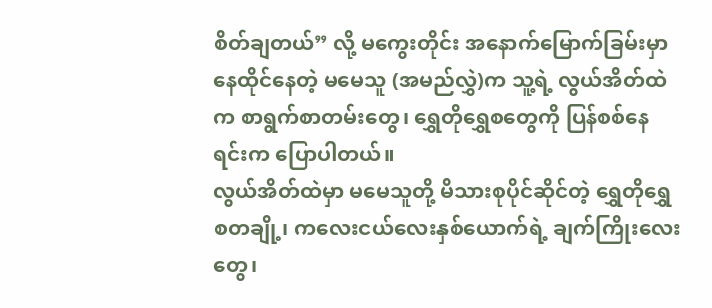စိတ်ချတယ်” လို့ မကွေးတိုင်း အနောက်မြောက်ခြမ်းမှာ နေထိုင်နေတဲ့ မမေသူ (အမည်လွှဲ)က သူ့ရဲ့ လွယ်အိတ်ထဲက စာရွက်စာတမ်းတွေ၊ ရွှေတိုရွှေစတွေကို ပြန်စစ်နေရင်းက ပြောပါတယ်။
လွယ်အိတ်ထဲမှာ မမေသူတို့ မိသားစုပိုင်ဆိုင်တဲ့ ရွှေတိုရွှေစတချို့၊ ကလေးငယ်လေးနှစ်ယောက်ရဲ့ ချက်ကြိုးလေးတွေ၊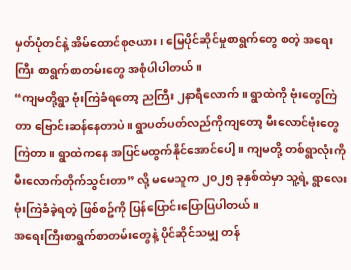မှတ်ပုံတင်နဲ့ အိမ်ထောင်စုဇယား၊ မြေပိုင်ဆိုင်မှုစာရွက်တွေ စတဲ့ အရေးကြီး စာရွက်စာတမ်းတွေ အစုံပါပါတယ်။
“ကျမတို့ရွာ ဗုံးကြဲခံရတော့ ညကြီး ၂နာရီလောက်။ ရွာထဲကို ဗုံးတွေကြဲတာ ဗြောင်းဆန်နေတာပဲ။ ရွာပတ်ပတ်လည်ကိုကျတော့ မီးလောင်ဗုံးတွေ ကြဲတာ။ ရွာထဲကနေ အပြင်မထွက်နိုင်အောင်ပေါ့။ ကျမတို့ တစ်ရွာလုံးကို မီးလောက်တိုက်သွင်းတာ” လို့ မမေသူက ၂၀၂၅ ခုနှစ်ထဲမှာ သူ့ရဲ့ ရွာလေး ဗုံးကြဲခံခဲ့ရတဲ့ ဖြစ်စဥ်ကို ပြန်ပြောင်းပြောပြပါတယ်။
အရေးကြီးစာရွက်စာတမ်းတွေနဲ့ ပိုင်ဆိုင်သမျှ တန်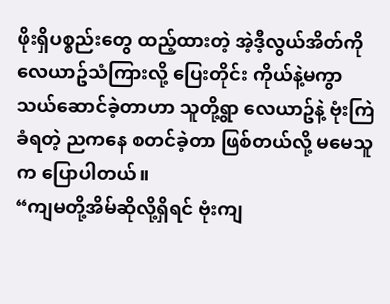ဖိုးရှိပစ္စည်းတွေ ထည့်ထားတဲ့ အဲ့ဒီ့လွယ်အိတ်ကို လေယာဥ်သံကြားလို့ ပြေးတိုင်း ကိုယ်နဲ့မကွာ သယ်ဆောင်ခဲ့တာဟာ သူတို့ရွာ လေယာဥ်နဲ့ ဗုံးကြဲခံရတဲ့ ညကနေ စတင်ခဲ့တာ ဖြစ်တယ်လို့ မမေသူက ပြောပါတယ်။
“ကျမတို့အိမ်ဆိုလို့ရှိရင် ဗုံးကျ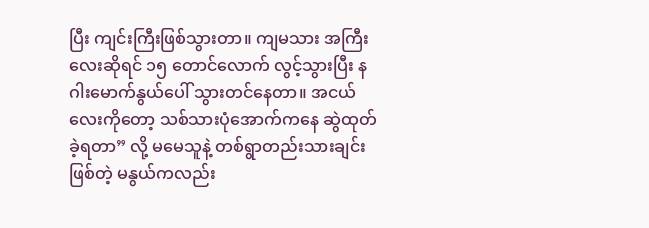ပြီး ကျင်းကြီးဖြစ်သွားတာ။ ကျမသား အကြီးလေးဆိုရင် ၁၅ တောင်လောက် လွင့်သွားပြီး နဂါးမောက်နွယ်ပေါ် သွားတင်နေတာ။ အငယ်လေးကိုတော့ သစ်သားပုံအောက်ကနေ ဆွဲထုတ်ခဲ့ရတာ” လို့ မမေသူနဲ့ တစ်ရွာတည်းသားချင်းဖြစ်တဲ့ မနွယ်ကလည်း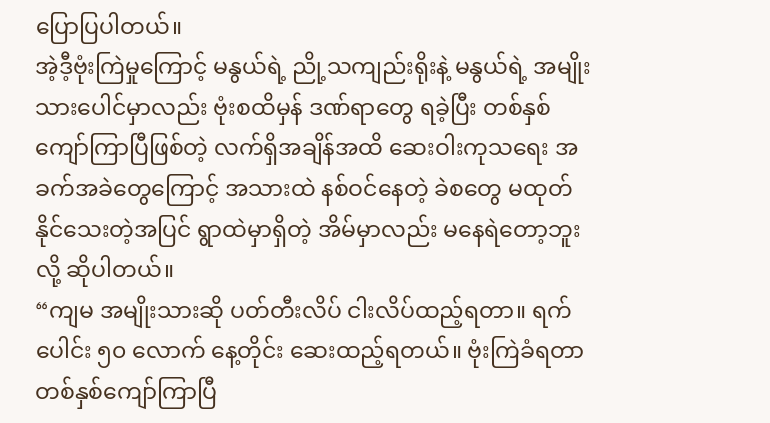ပြောပြပါတယ်။
အဲ့ဒီ့ဗုံးကြဲမှုကြောင့် မနွယ်ရဲ့ ညို့သကျည်းရိုးနဲ့ မနွယ်ရဲ့ အမျိုးသားပေါင်မှာလည်း ဗုံးစထိမှန် ဒဏ်ရာတွေ ရခဲ့ပြီး တစ်နှစ်ကျော်ကြာပြီဖြစ်တဲ့ လက်ရှိအချိန်အထိ ဆေးဝါးကုသရေး အခက်အခဲတွေကြောင့် အသားထဲ နစ်ဝင်နေတဲ့ ခဲစတွေ မထုတ်နိုင်သေးတဲ့အပြင် ရွာထဲမှာရှိတဲ့ အိမ်မှာလည်း မနေရဲတော့ဘူးလို့ ဆိုပါတယ်။
“ကျမ အမျိုးသားဆို ပတ်တီးလိပ် ငါးလိပ်ထည့်ရတာ။ ရက်ပေါင်း ၅၀ လောက် နေ့တိုင်း ဆေးထည့်ရတယ်။ ဗုံးကြဲခံရတာ တစ်နှစ်ကျော်ကြာပြီ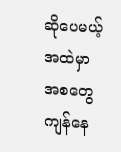ဆိုပေမယ့် အထဲမှာ အစတွေ ကျန်နေ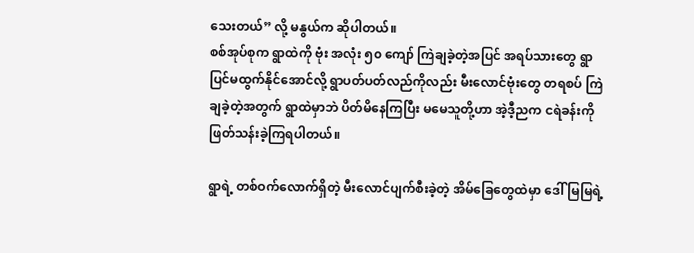သေးတယ်” လို့ မနွယ်က ဆိုပါတယ်။
စစ်အုပ်စုက ရွာထဲကို ဗုံး အလုံး ၅၀ ကျော် ကြဲချခဲ့တဲ့အပြင် အရပ်သားတွေ ရွာပြင်မထွက်နိုင်အောင်လို့ ရွာပတ်ပတ်လည်ကိုလည်း မီးလောင်ဗုံးတွေ တရစပ် ကြဲချခဲ့တဲ့အတွက် ရွာထဲမှာဘဲ ပိတ်မိနေကြပြီး မမေသူတို့ဟာ အဲ့ဒီ့ညက ငရဲခန်းကို ဖြတ်သန်းခဲ့ကြရပါတယ်။

ရွာရဲ့ တစ်ဝက်လောက်ရှိတဲ့ မီးလောင်ပျက်စီးခဲ့တဲ့ အိမ်ခြေတွေထဲမှာ ဒေါ်မြမြရဲ့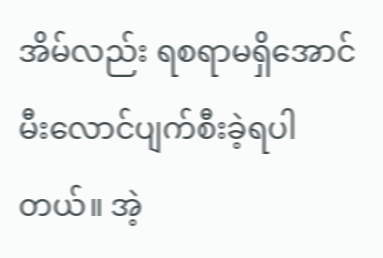အိမ်လည်း ရစရာမရှိအောင် မီးလောင်ပျက်စီးခဲ့ရပါတယ်။ အဲ့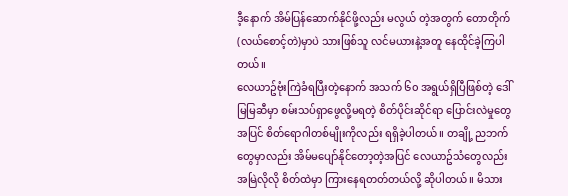ဒီ့နောက် အိမ်ပြန်ဆောက်နိုင်ဖို့လည်း မလွယ် တဲ့အတွက် တောတိုက် (လယ်စောင့်တဲ)မှာပဲ သားဖြစ်သူ လင်မယားနဲ့အတူ နေထိုင်ခဲ့ကြပါတယ်။
လေယာဥ်ဗုံးကြဲခံရပြီးတဲ့နောက် အသက် ၆၀ အရွယ်ရှိပြီဖြစ်တဲ့ ဒေါ်မြမြဆီမှာ စမ်းသပ်ရှာဖွေလို့မရတဲ့ စိတ်ပိုင်းဆိုင်ရာ ပြောင်းလဲမှုတွေအပြင် စိတ်ရောဂါတစ်မျိုးကိုလည်း ရရှိခဲ့ပါတယ်။ တချို့ ညဘက်တွေမှာလည်း အိမ်မပျော်နိုင်တော့တဲ့အပြင် လေယာဥ်သံတွေလည်း အမြဲလိုလို စိတ်ထဲမှာ ကြားနေရတတ်တယ်လို့ ဆိုပါတယ်။ မိသား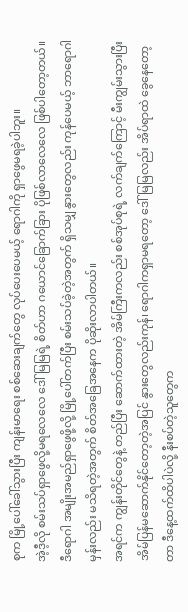စုက မြို့ပေါ်ခေါ်သွားပြီး ကျန်းမာရေး စစ်ဆေးချက်တွေ လုပ်ပေးပေမယ့် ရောဂါကို ရှာဖွေမရခဲ့ပါဘူး။
အဲ့ဒီ့လို စမ်းသပ်ရှာဖွေလို့မရလေလေ ဒေါ်မြမြရဲ့ စိတ်ဟာ ဂယောင်ခြောက်ခြား ပိုဖြစ်လာလေလေ ဖြစ်ပါတော့တယ်။ ဒီရောဂါ အမျိုးအမည်ရှာဖွေဖို့လို့ မြို့ပေါ်တက်ပြီး စမ်းသပ်ခဲ့တဲ့အတွက် ရှိသမျှ နွားတွေလည်း ကုန်ပေမယ့် ဘာရောဂါမှန်းလည်း မသိရတဲ့အတွက် စိတ်အခြေအနေက ပိုဆိုးလာပါတယ်။
အရင်က ကျွန်းတိုင်တွေနဲ့ တည်ပြီး ဆောက်ထားတဲ့ အိမ်ကြီးကလည်း စစ်အုပ်စုရဲ့ လက်ချက်ကြောင့် မီးကျွမ်းသွားပြီး အိမ်ပြန်မဆောက်နိုင်တော့တဲ့အပြင် နွားတွေလည်းကုန်၊ ရောဂါကရှာမရတော့ ဒေါ်မြမြလည်း အိပ်ရာထဲ ခွေနေတော့တာ ဒီနေ့ထက်ထိပါပဲလို့ နီးစပ်တဲ့သူတွေက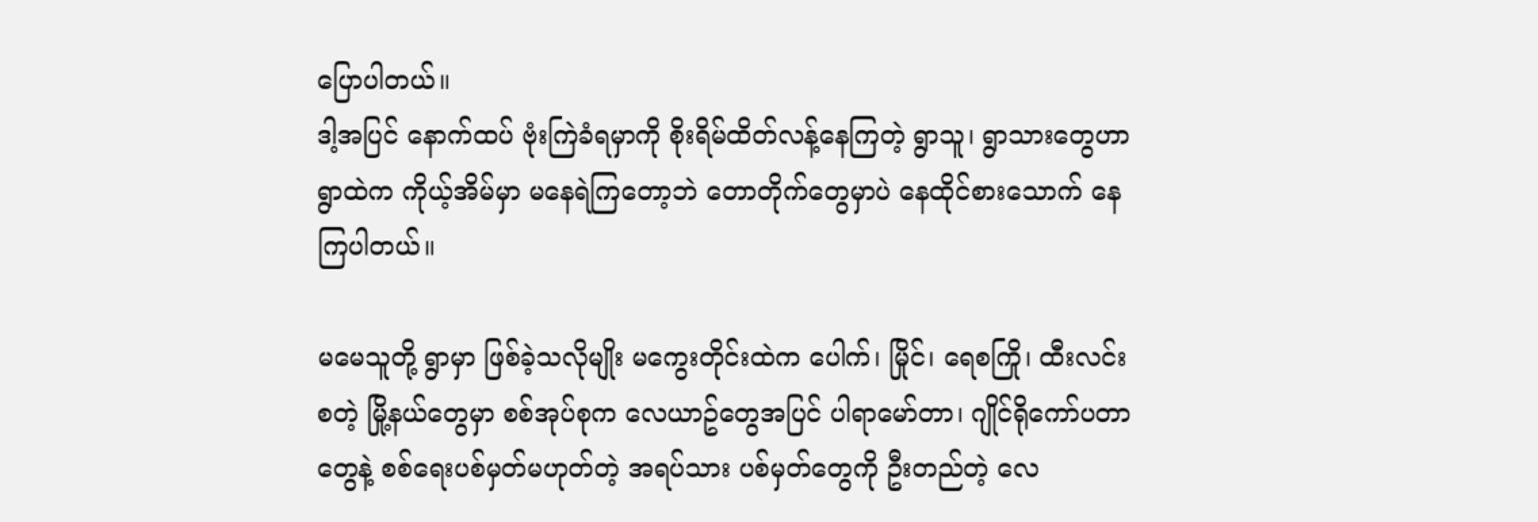ပြောပါတယ်။
ဒါ့အပြင် နောက်ထပ် ဗုံးကြဲခံရမှာကို စိုးရိမ်ထိတ်လန့်နေကြတဲ့ ရွာသူ၊ ရွာသားတွေဟာ ရွာထဲက ကိုယ့်အိမ်မှာ မနေရဲကြတော့ဘဲ တောတိုက်တွေမှာပဲ နေထိုင်စားသောက် နေကြပါတယ်။

မမေသူတို့ ရွာမှာ ဖြစ်ခဲ့သလိုမျိုး မကွေးတိုင်းထဲက ပေါက်၊ မြိုင်၊ ရေစကြို၊ ထီးလင်း စတဲ့ မြို့နယ်တွေမှာ စစ်အုပ်စုက လေယာဥ်တွေအပြင် ပါရာမော်တာ၊ ဂျိုင်ရိုကော်ပတာတွေနဲ့ စစ်ရေးပစ်မှတ်မဟုတ်တဲ့ အရပ်သား ပစ်မှတ်တွေကို ဦးတည်တဲ့ လေ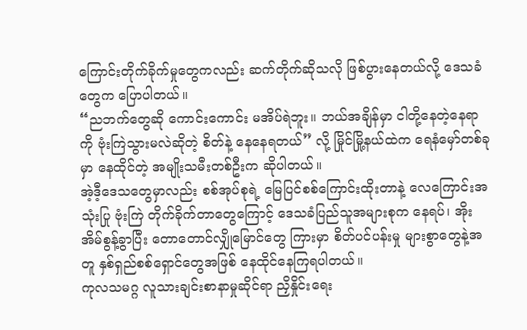ကြောင်းတိုက်ခိုက်မှုတွေကလည်း ဆက်တိုက်ဆိုသလို ဖြစ်ပွားနေတယ်လို့ ဒေသခံတွေက ပြောပါတယ်။
“ညဘက်တွေဆို ကောင်းကောင်း မအိပ်ရဲဘူး။ ဘယ်အချိန်မှာ ငါတို့နေတဲ့နေရာကို ဗုံးကြဲသွားမလဲဆိုတဲ့ စိတ်နဲ့ နေနေရတယ်” လို့ မြိုင်မြို့နယ်ထဲက ရေနံမှော်တစ်ခုမှာ နေထိုင်တဲ့ အမျိုးသမီးတစ်ဦးက ဆိုပါတယ်။
အဲ့ဒီ့ဒေသတွေမှာလည်း စစ်အုပ်စုရဲ့ မြေပြင်စစ်ကြောင်းထိုးတာနဲ့ လေကြောင်းအသုံးပြု ဗုံးကြဲ တိုက်ခိုက်တာတွေကြောင့် ဒေသခံပြည်သူအများစုက နေရပ်၊ အိုးအိမ်စွန့်ခွာပြီး တောတောင်လျှိုမြောင်တွေ ကြားမှာ စိတ်ပင်ပန်းမှု များစွာတွေနဲ့အတူ နှစ်ရှည်စစ်ရှောင်တွေအဖြစ် နေထိုင်နေကြရပါတယ်။
ကုလသမဂ္ဂ လူသားချင်းစာနာမှုဆိုင်ရာ ညှိနှိုင်းရေး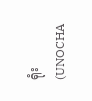ရုံး (UNOCHA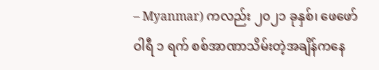– Myanmar) ကလည်း ၂၀၂၁ ခုနှစ်၊ ဖေဖော်ဝါရီ ၁ ရက် စစ်အာဏာသိမ်းတဲ့အချိန်ကနေ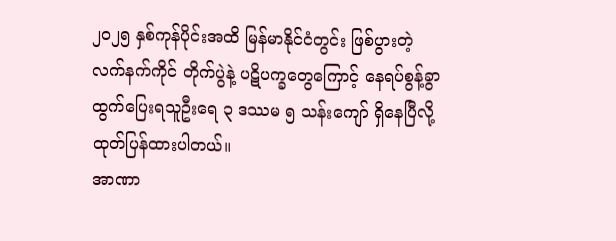၂၀၂၅ နှစ်ကုန်ပိုင်းအထိ မြန်မာနိုင်ငံတွင်း ဖြစ်ပွားတဲ့ လက်နက်ကိုင် တိုက်ပွဲနဲ့ ပဋိပက္ခတွေကြောင့် နေရပ်စွန့်ခွာ ထွက်ပြေးရသူဦးရေ ၃ ဒဿမ ၅ သန်းကျော် ရှိနေပြီလို့ ထုတ်ပြန်ထားပါတယ်။
အာဏာ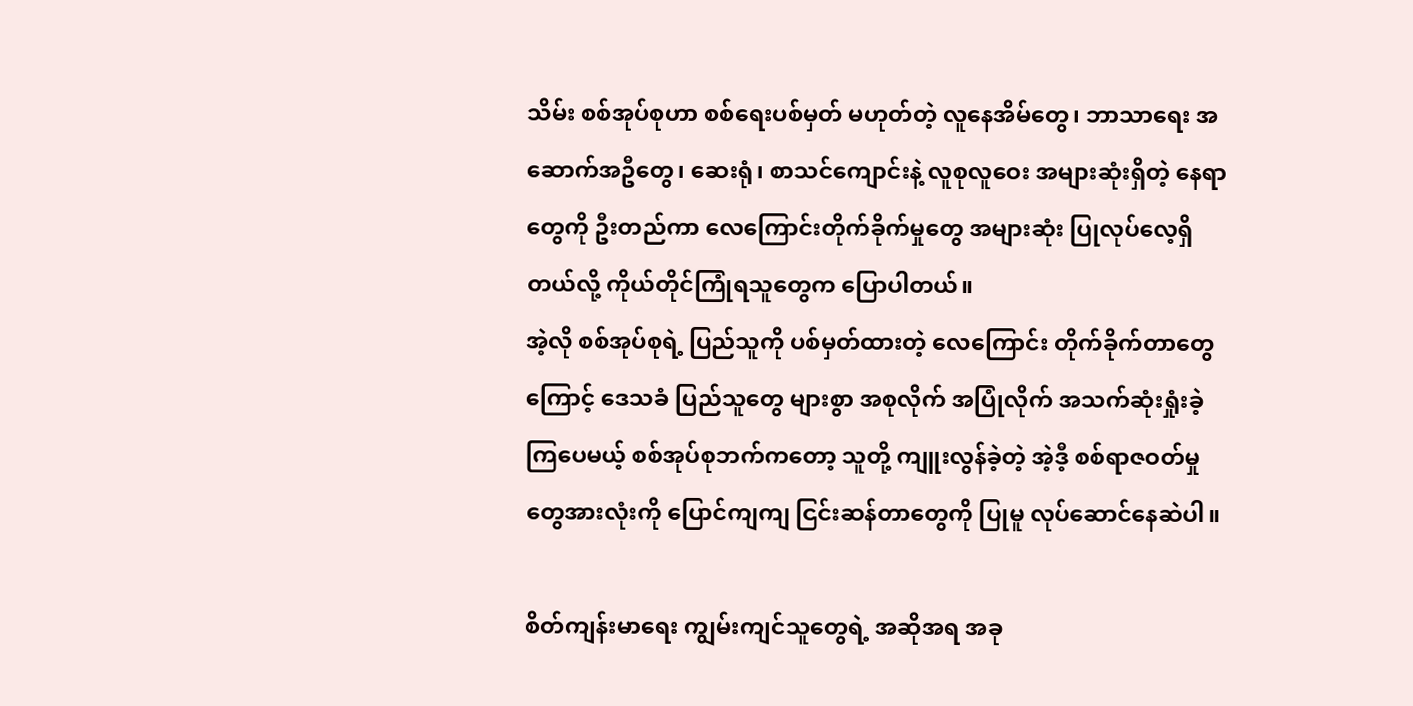သိမ်း စစ်အုပ်စုဟာ စစ်ရေးပစ်မှတ် မဟုတ်တဲ့ လူနေအိမ်တွေ၊ ဘာသာရေး အဆောက်အဦတွေ၊ ဆေးရုံ၊ စာသင်ကျောင်းနဲ့ လူစုလူဝေး အများဆုံးရှိတဲ့ နေရာတွေကို ဦးတည်ကာ လေကြောင်းတိုက်ခိုက်မှုတွေ အများဆုံး ပြုလုပ်လေ့ရှိတယ်လို့ ကိုယ်တိုင်ကြုံရသူတွေက ပြောပါတယ်။
အဲ့လို စစ်အုပ်စုရဲ့ ပြည်သူကို ပစ်မှတ်ထားတဲ့ လေကြောင်း တိုက်ခိုက်တာတွေကြောင့် ဒေသခံ ပြည်သူတွေ များစွာ အစုလိုက် အပြုံလိုက် အသက်ဆုံးရှုံးခဲ့ကြပေမယ့် စစ်အုပ်စုဘက်ကတော့ သူတို့ ကျူးလွန်ခဲ့တဲ့ အဲ့ဒီ့ စစ်ရာဇဝတ်မှုတွေအားလုံးကို ပြောင်ကျကျ ငြင်းဆန်တာတွေကို ပြုမူ လုပ်ဆောင်နေဆဲပါ။

စိတ်ကျန်းမာရေး ကျွမ်းကျင်သူတွေရဲ့ အဆိုအရ အခု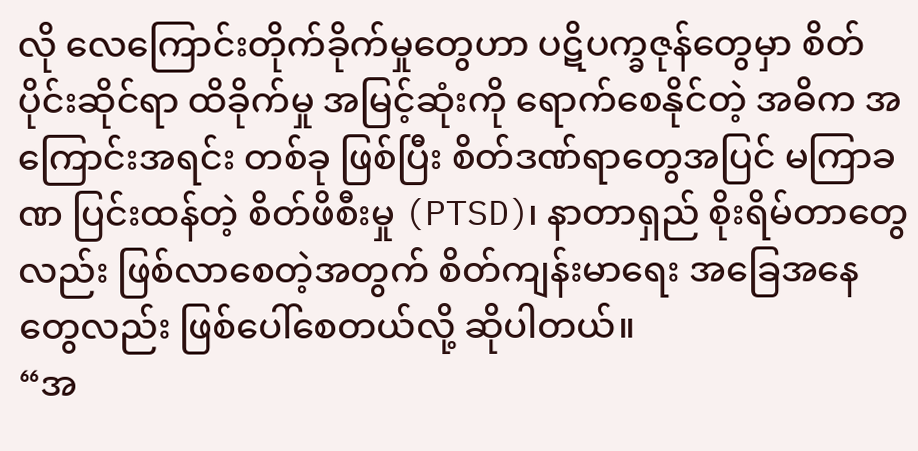လို လေကြောင်းတိုက်ခိုက်မှုတွေဟာ ပဋိပက္ခဇုန်တွေမှာ စိတ်ပိုင်းဆိုင်ရာ ထိခိုက်မှု အမြင့်ဆုံးကို ရောက်စေနိုင်တဲ့ အဓိက အကြောင်းအရင်း တစ်ခု ဖြစ်ပြီး စိတ်ဒဏ်ရာတွေအပြင် မကြာခဏ ပြင်းထန်တဲ့ စိတ်ဖိစီးမှု (PTSD)၊ နာတာရှည် စိုးရိမ်တာတွေလည်း ဖြစ်လာစေတဲ့အတွက် စိတ်ကျန်းမာရေး အခြေအနေတွေလည်း ဖြစ်ပေါ်စေတယ်လို့ ဆိုပါတယ်။
“အ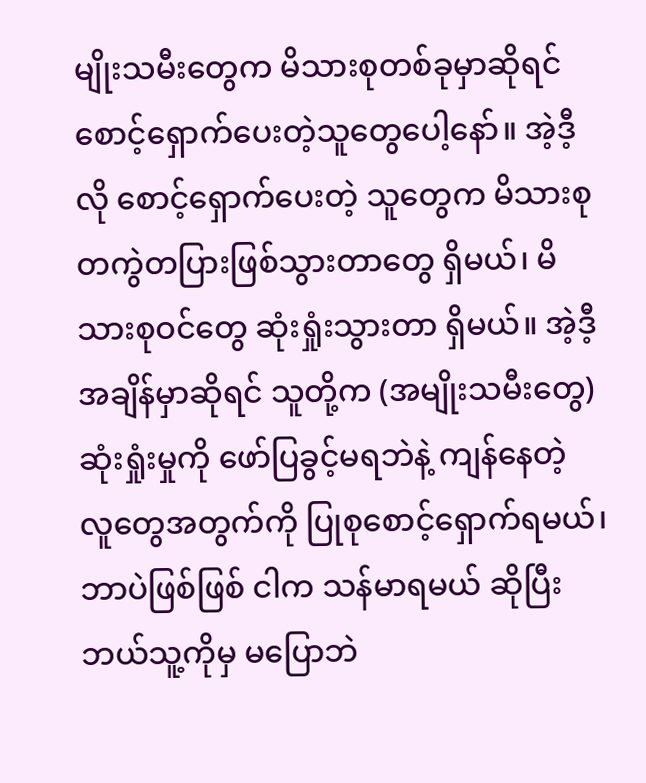မျိုးသမီးတွေက မိသားစုတစ်ခုမှာဆိုရင် စောင့်ရှောက်ပေးတဲ့သူတွေပေါ့နော်။ အဲ့ဒီ့လို စောင့်ရှောက်ပေးတဲ့ သူတွေက မိသားစု တကွဲတပြားဖြစ်သွားတာတွေ ရှိမယ်၊ မိသားစုဝင်တွေ ဆုံးရှုံးသွားတာ ရှိမယ်။ အဲ့ဒီ့အချိန်မှာဆိုရင် သူတို့က (အမျိုးသမီးတွေ) ဆုံးရှုံးမှုကို ဖော်ပြခွင့်မရဘဲနဲ့ ကျန်နေတဲ့ လူတွေအတွက်ကို ပြုစုစောင့်ရှောက်ရမယ်၊ ဘာပဲဖြစ်ဖြစ် ငါက သန်မာရမယ် ဆိုပြီး ဘယ်သူ့ကိုမှ မပြောဘဲ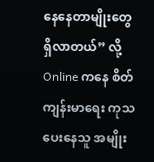နေနေတာမျိုးတွေ ရှိလာတယ်” လို့ Online ကနေ စိတ်ကျန်းမာရေး ကုသပေးနေသူ အမျိုး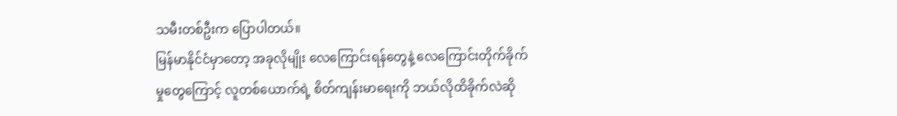သမီးတစ်ဦးက ပြောပါတယ်။
မြန်မာနိုင်ငံမှာတော့ အခုလိုမျိုး လေကြောင်းရန်တွေနဲ့ လေကြောင်းတိုက်ခိုက်မှုတွေကြောင့် လူတစ်ယောက်ရဲ့ စိတ်ကျန်းမာရေးကို ဘယ်လိုထိခိုက်လဲဆို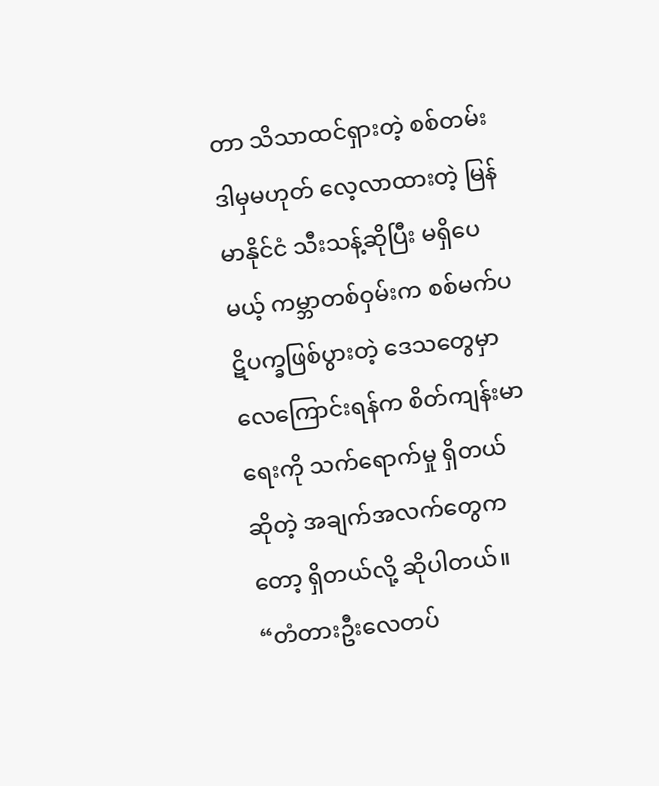တာ သိသာထင်ရှားတဲ့ စစ်တမ်း ဒါမှမဟုတ် လေ့လာထားတဲ့ မြန်မာနိုင်ငံ သီးသန့်ဆိုပြီး မရှိပေမယ့် ကမ္ဘာတစ်ဝှမ်းက စစ်မက်ပဋိပက္ခဖြစ်ပွားတဲ့ ဒေသတွေမှာ လေကြောင်းရန်က စိတ်ကျန်းမာရေးကို သက်ရောက်မှု ရှိတယ်ဆိုတဲ့ အချက်အလက်တွေကတော့ ရှိတယ်လို့ ဆိုပါတယ်။
“တံတားဦးလေတပ်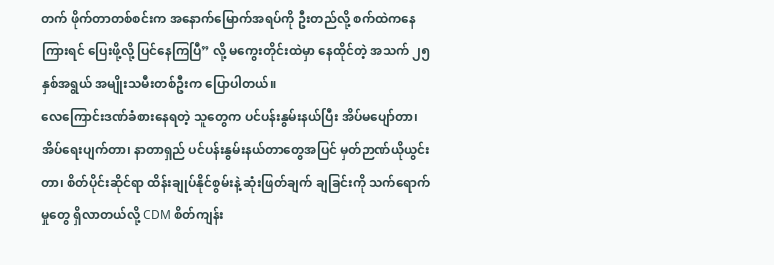တက် ဖိုက်တာတစ်စင်းက အနောက်မြောက်အရပ်ကို ဦးတည်လို့ စက်ထဲကနေ ကြားရင် ပြေးဖို့လို့ ပြင်နေကြပြီ” လို့ မကွေးတိုင်းထဲမှာ နေထိုင်တဲ့ အသက် ၂၅ နှစ်အရွယ် အမျိုးသမီးတစ်ဦးက ပြောပါတယ်။
လေကြောင်းဒဏ်ခံစားနေရတဲ့ သူတွေက ပင်ပန်းနွမ်းနယ်ပြီး အိပ်မပျော်တာ၊ အိပ်ရေးပျက်တာ၊ နာတာရှည် ပင်ပန်းနွမ်းနယ်တာတွေအပြင် မှတ်ဉာဏ်ယိုယွင်းတာ၊ စိတ်ပိုင်းဆိုင်ရာ ထိန်းချုပ်နိုင်စွမ်းနဲ့ ဆုံးဖြတ်ချက် ချခြင်းကို သက်ရောက်မှုတွေ ရှိလာတယ်လို့ CDM စိတ်ကျန်း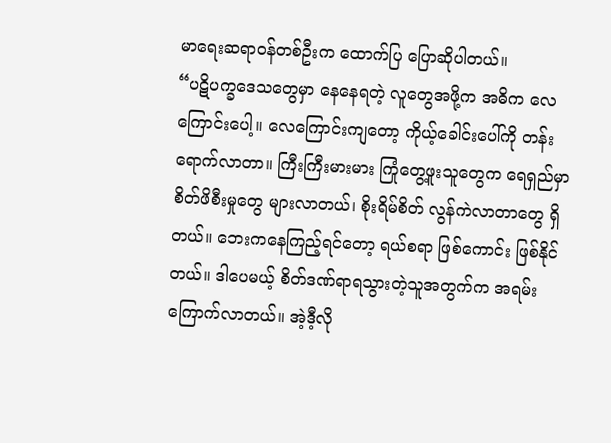မာရေးဆရာဝန်တစ်ဦးက ထောက်ပြ ပြောဆိုပါတယ်။
“ပဋိပက္ခဒေသတွေမှာ နေနေရတဲ့ လူတွေအဖို့က အဓိက လေကြောင်းပေါ့။ လေကြောင်းကျတော့ ကိုယ့်ခေါင်းပေါ်ကို တန်းရောက်လာတာ။ ကြီးကြီးမားမား ကြုံတွေ့ဖူးသူတွေက ရေရှည်မှာ စိတ်ဖိစီးမှုတွေ များလာတယ်၊ စိုးရိမ်စိတ် လွန်ကဲလာတာတွေ ရှိတယ်။ ဘေးကနေကြည့်ရင်တော့ ရယ်စရာ ဖြစ်ကောင်း ဖြစ်နိုင်တယ်။ ဒါပေမယ့် စိတ်ဒဏ်ရာရသွားတဲ့သူအတွက်က အရမ်း ကြောက်လာတယ်။ အဲ့ဒီ့လို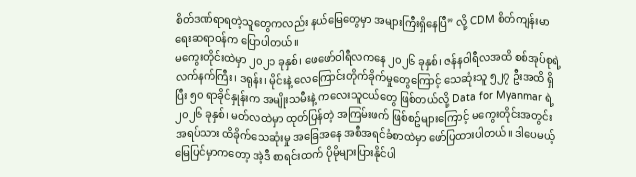စိတ်ဒဏ်ရာရတဲ့သူတွေကလည်း နယ်မြေတွေမှာ အများကြီးရှိနေပြီ” လို့ CDM စိတ်ကျန်းမာရေးဆရာဝန်က ပြောပါတယ်။
မကွေးတိုင်းထဲမှာ ၂၀၂၁ ခုနှစ်၊ ဖေဖော်ဝါရီလကနေ ၂၀၂၆ ခုနှစ်၊ ဇန်နဝါရီလအထိ စစ်အုပ်စုရဲ့ လက်နက်ကြီး၊ ဒရုန်း၊ မိုင်းနဲ့ လေကြောင်းတိုက်ခိုက်မှုတွေကြောင့် သေဆုံးသူ ၅၂၇ ဦးအထိ ရှိပြီး ၅၀ ရာခိုင်နှုန်းက အမျိုးသမီးနဲ့ ကလေးသူငယ်တွေ ဖြစ်တယ်လို့ Data for Myanmar ရဲ့ ၂၀၂၆ ခုနှစ်၊ မတ်လထဲမှာ ထုတ်ပြန်တဲ့ အကြမ်းဖက် ဖြစ်စဥ်များကြောင့် မကွေးတိုင်းအတွင်း အရပ်သား ထိခိုက်သေဆုံးမှု အခြေအနေ အစီအရင်ခံစာထဲမှာ ဖော်ပြထားပါတယ်။ ဒါပေမယ့် မြေပြင်မှာကတော့ အဲ့ဒီ စာရင်းထက် ပိုမိုများပြားနိုင်ပါ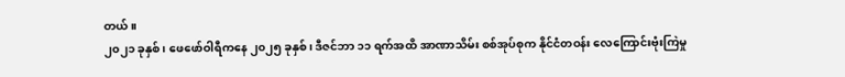တယ်။
၂၀၂၁ ခုနှစ်၊ ဖေဖော်ဝါရီကနေ ၂၀၂၅ ခုနှစ်၊ ဒီဇင်ဘာ ၁၁ ရက်အထိ အာဏာသိမ်း စစ်အုပ်စုက နိုင်ငံတဝန်း လေကြောင်းဗုံးကြဲမှု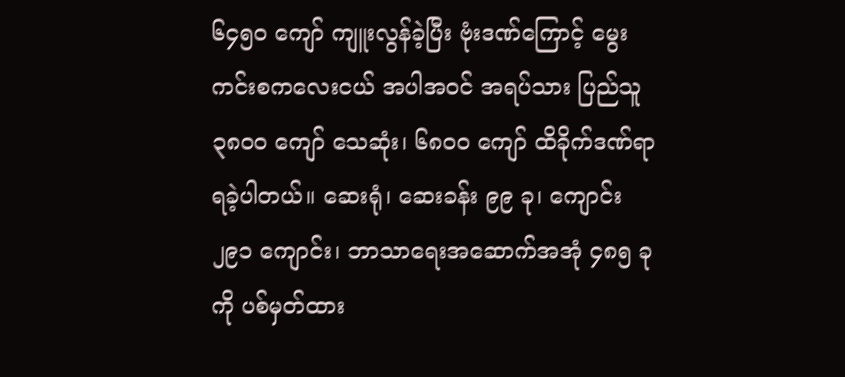၆၄၅၀ ကျော် ကျူးလွန်ခဲ့ပြီး ဗုံးဒဏ်ကြောင့် မွေးကင်းစကလေးငယ် အပါအဝင် အရပ်သား ပြည်သူ ၃၈၀၀ ကျော် သေဆုံး၊ ၆၈၀၀ ကျော် ထိခိုက်ဒဏ်ရာ ရခဲ့ပါတယ်။ ဆေးရုံ၊ ဆေးခန်း ၉၉ ခု၊ ကျောင်း ၂၉၁ ကျောင်း၊ ဘာသာရေးအဆောက်အအုံ ၄၈၅ ခုကို ပစ်မှတ်ထား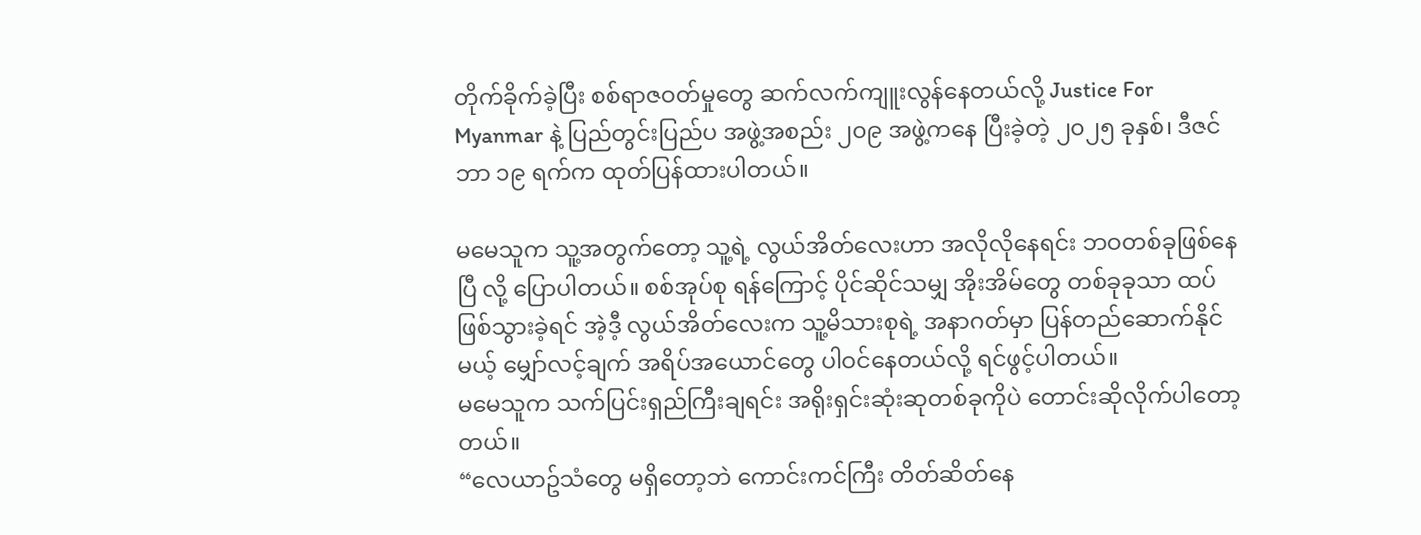တိုက်ခိုက်ခဲ့ပြီး စစ်ရာဇဝတ်မှုတွေ ဆက်လက်ကျူးလွန်နေတယ်လို့ Justice For Myanmar နဲ့ ပြည်တွင်းပြည်ပ အဖွဲ့အစည်း ၂၀၉ အဖွဲ့ကနေ ပြီးခဲ့တဲ့ ၂၀၂၅ ခုနှစ်၊ ဒီဇင်ဘာ ၁၉ ရက်က ထုတ်ပြန်ထားပါတယ်။

မမေသူက သူ့အတွက်တော့ သူ့ရဲ့ လွယ်အိတ်လေးဟာ အလိုလိုနေရင်း ဘဝတစ်ခုဖြစ်နေပြီ လို့ ပြောပါတယ်။ စစ်အုပ်စု ရန်ကြောင့် ပိုင်ဆိုင်သမျှ အိုးအိမ်တွေ တစ်ခုခုသာ ထပ်ဖြစ်သွားခဲ့ရင် အဲ့ဒီ့ လွယ်အိတ်လေးက သူ့မိသားစုရဲ့ အနာဂတ်မှာ ပြန်တည်ဆောက်နိုင်မယ့် မျှော်လင့်ချက် အရိပ်အယောင်တွေ ပါဝင်နေတယ်လို့ ရင်ဖွင့်ပါတယ်။
မမေသူက သက်ပြင်းရှည်ကြီးချရင်း အရိုးရှင်းဆုံးဆုတစ်ခုကိုပဲ တောင်းဆိုလိုက်ပါတော့တယ်။
“လေယာဥ်သံတွေ မရှိတော့ဘဲ ကောင်းကင်ကြီး တိတ်ဆိတ်နေ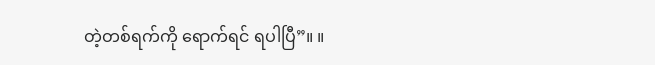တဲ့တစ်ရက်ကို ရောက်ရင် ရပါပြီ”။ ။